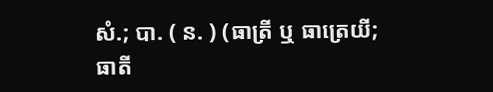សំ.; បា. ( ន. ) (ធាត្រី ឬ ធាត្រេយី; ធាតី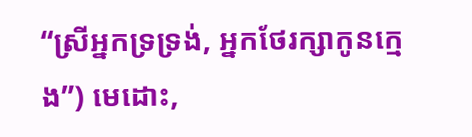“ស្រីអ្នកទ្រទ្រង់, អ្នកថែរក្សាកូនក្មេង”) មេដោះ,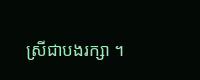ស្រីជាបងរក្សា ។